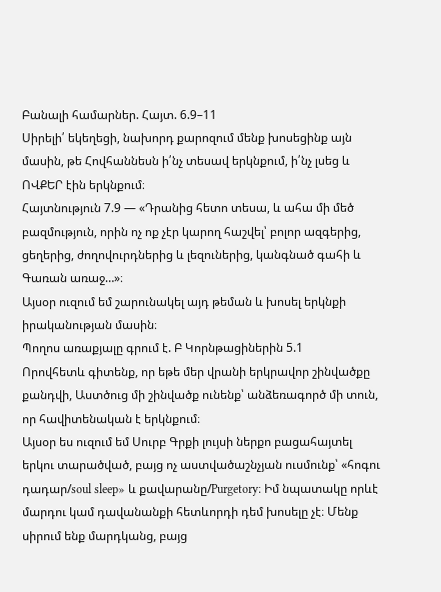Բանալի համարներ. Հայտ. 6.9–11
Սիրելի՛ եկեղեցի, նախորդ քարոզում մենք խոսեցինք այն մասին, թե Հովհաննեսն ի՛նչ տեսավ երկնքում, ի՛նչ լսեց և ՈՎՔԵՐ էին երկնքում։
Հայտնություն 7.9 — «Դրանից հետո տեսա, և ահա մի մեծ բազմություն, որին ոչ ոք չէր կարող հաշվել՝ բոլոր ազգերից, ցեղերից, ժողովուրդներից և լեզուներից, կանգնած գահի և Գառան առաջ…»։
Այսօր ուզում եմ շարունակել այդ թեման և խոսել երկնքի իրականության մասին։
Պողոս առաքյալը գրում է. Բ Կորնթացիներին 5.1
Որովհետև գիտենք, որ եթե մեր վրանի երկրավոր շինվածքը քանդվի, Աստծուց մի շինվածք ունենք՝ անձեռագործ մի տուն, որ հավիտենական է երկնքում։
Այսօր ես ուզում եմ Սուրբ Գրքի լույսի ներքո բացահայտել երկու տարածված, բայց ոչ աստվածաշնչյան ուսմունք՝ «հոգու դադար/soul sleep» և քավարանը/Purgetory։ Իմ նպատակը որևէ մարդու կամ դավանանքի հետևորդի դեմ խոսելը չէ։ Մենք սիրում ենք մարդկանց, բայց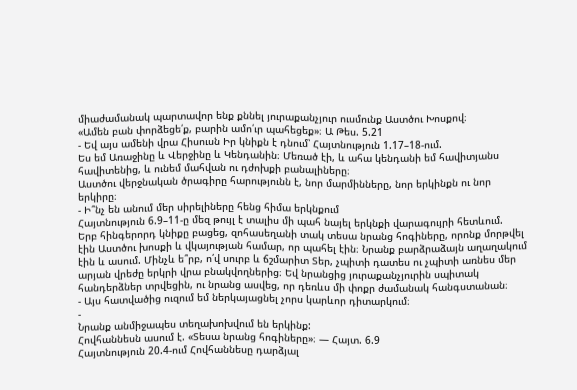միաժամանակ պարտավոր ենք քննել յուրաքանչյուր ուսմունք Աստծու Խոսքով։
«Ամեն բան փորձեցե՛ք, բարին ամո՛ւր պահեցեք»։ Ա Թես. 5.21
- Եվ այս ամենի վրա Հիսուսն Իր կնիքն է դնում՝ Հայտնություն 1.17–18-ում.
Ես եմ Առաջինը և Վերջինը և Կենդանին։ Մեռած էի, և ահա կենդանի եմ հավիտյանս հավիտենից, և ունեմ մահվան ու դժոխքի բանալիները։
Աստծու վերջնական ծրագիրը հարությունն է, նոր մարմինները, նոր երկինքն ու նոր երկիրը։
- Ի՞նչ են անում մեր սիրելիները հենց հիմա երկնքում
Հայտնություն 6.9–11-ը մեզ թույլ է տալիս մի պահ նայել երկնքի վարագույրի հետևում.
Երբ հինգերորդ կնիքը բացեց, զոհասեղանի տակ տեսա նրանց հոգիները, որոնք մորթվել էին Աստծու խոսքի և վկայության համար, որ պահել էին։ Նրանք բարձրաձայն աղաղակում էին և ասում. Մինչև ե՞րբ, ո՛վ սուրբ և ճշմարիտ Տեր, չպիտի դատես ու չպիտի առնես մեր արյան վրեժը երկրի վրա բնակվողներից։ Եվ նրանցից յուրաքանչյուրին սպիտակ հանդերձներ տրվեցին, ու նրանց ասվեց, որ դեռևս մի փոքր ժամանակ հանգստանան։
- Այս հատվածից ուզում եմ ներկայացնել չորս կարևոր դիտարկում։
-
Նրանք անմիջապես տեղախոխվում են երկինք:
Հովհաննեսն ասում է. «Տեսա նրանց հոգիները»։ — Հայտ. 6.9
Հայտնություն 20.4-ում Հովհաննեսը դարձյալ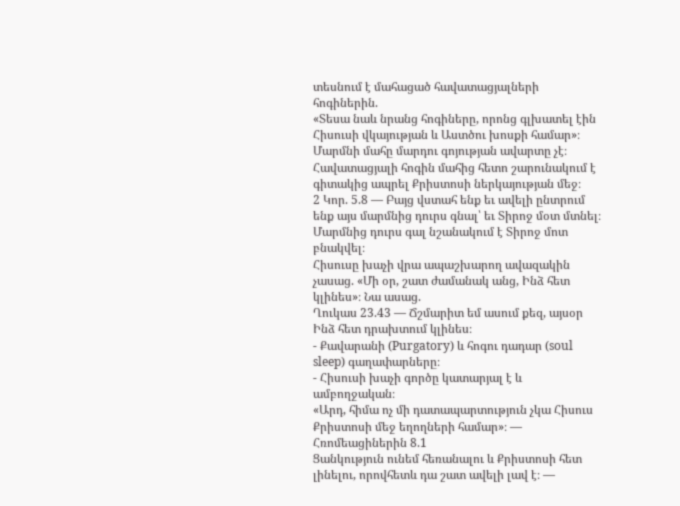տեսնում է մահացած հավատացյալների հոգիներին.
«Տեսա նաև նրանց հոգիները, որոնց գլխատել էին Հիսուսի վկայության և Աստծու խոսքի համար»։
Մարմնի մահը մարդու գոյության ավարտը չէ։ Հավատացյալի հոգին մահից հետո շարունակում է գիտակից ապրել Քրիստոսի ներկայության մեջ։
2 Կոր. 5.8 — Բայց վստահ ենք եւ ավելի ընտրում ենք այս մարմնից դուրս գնալ՝ եւ Տիրոջ մօտ մտնել։
Մարմնից դուրս գալ նշանակում է Տիրոջ մոտ բնակվել։
Հիսուսը խաչի վրա ապաշխարող ավազակին չասաց. «Մի օր, շատ ժամանակ անց, Ինձ հետ կլինես»։ Նա ասաց.
Ղուկաս 23.43 — Ճշմարիտ եմ ասում քեզ, այսօր Ինձ հետ դրախտում կլինես։
- Քավարանի (Purgatory) և հոգու դադար (soul sleep) գաղափարները։
- Հիսուսի խաչի գործը կատարյալ է և ամբողջական։
«Արդ, հիմա ոչ մի դատապարտություն չկա Հիսուս Քրիստոսի մեջ եղողների համար»։ — Հռոմեացիներին 8.1
Ցանկություն ունեմ հեռանալու և Քրիստոսի հետ լինելու, որովհետև դա շատ ավելի լավ է։ —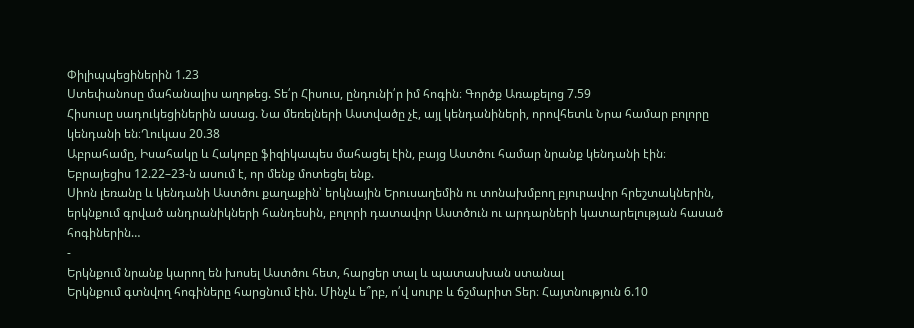Փիլիպպեցիներին 1.23
Ստեփանոսը մահանալիս աղոթեց. Տե՛ր Հիսուս, ընդունի՛ր իմ հոգին։ Գործք Առաքելոց 7.59
Հիսուսը սադուկեցիներին ասաց. Նա մեռելների Աստվածը չէ, այլ կենդանիների, որովհետև Նրա համար բոլորը կենդանի են։Ղուկաս 20.38
Աբրահամը, Իսահակը և Հակոբը ֆիզիկապես մահացել էին, բայց Աստծու համար նրանք կենդանի էին։
Եբրայեցիս 12.22–23-ն ասում է, որ մենք մոտեցել ենք.
Սիոն լեռանը և կենդանի Աստծու քաղաքին՝ երկնային Երուսաղեմին ու տոնախմբող բյուրավոր հրեշտակներին, երկնքում գրված անդրանիկների հանդեսին, բոլորի դատավոր Աստծուն ու արդարների կատարելության հասած հոգիներին…
-
Երկնքում նրանք կարող են խոսել Աստծու հետ, հարցեր տալ և պատասխան ստանալ
Երկնքում գտնվող հոգիները հարցնում էին. Մինչև ե՞րբ, ո՛վ սուրբ և ճշմարիտ Տեր։ Հայտնություն 6.10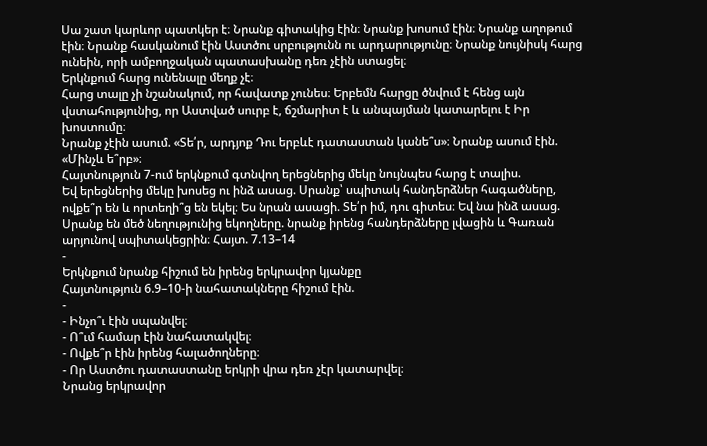Սա շատ կարևոր պատկեր է։ Նրանք գիտակից էին։ Նրանք խոսում էին։ Նրանք աղոթում էին։ Նրանք հասկանում էին Աստծու սրբությունն ու արդարությունը։ Նրանք նույնիսկ հարց ունեին, որի ամբողջական պատասխանը դեռ չէին ստացել։
Երկնքում հարց ունենալը մեղք չէ։
Հարց տալը չի նշանակում, որ հավատք չունես։ Երբեմն հարցը ծնվում է հենց այն վստահությունից, որ Աստված սուրբ է, ճշմարիտ է և անպայման կատարելու է Իր խոստումը։
Նրանք չէին ասում. «Տե՛ր, արդյոք Դու երբևէ դատաստան կանե՞ս»։ Նրանք ասում էին. «Մինչև ե՞րբ»։
Հայտնություն 7-ում երկնքում գտնվող երեցներից մեկը նույնպես հարց է տալիս.
Եվ երեցներից մեկը խոսեց ու ինձ ասաց. Սրանք՝ սպիտակ հանդերձներ հագածները, ովքե՞ր են և որտեղի՞ց են եկել։ Ես նրան ասացի. Տե՛ր իմ, դու գիտես։ Եվ նա ինձ ասաց. Սրանք են մեծ նեղությունից եկողները. նրանք իրենց հանդերձները լվացին և Գառան արյունով սպիտակեցրին։ Հայտ. 7.13–14
-
Երկնքում նրանք հիշում են իրենց երկրավոր կյանքը
Հայտնություն 6.9–10-ի նահատակները հիշում էին.
-
- Ինչո՞ւ էին սպանվել։
- Ո՞ւմ համար էին նահատակվել։
- Ովքե՞ր էին իրենց հալածողները։
- Որ Աստծու դատաստանը երկրի վրա դեռ չէր կատարվել։
Նրանց երկրավոր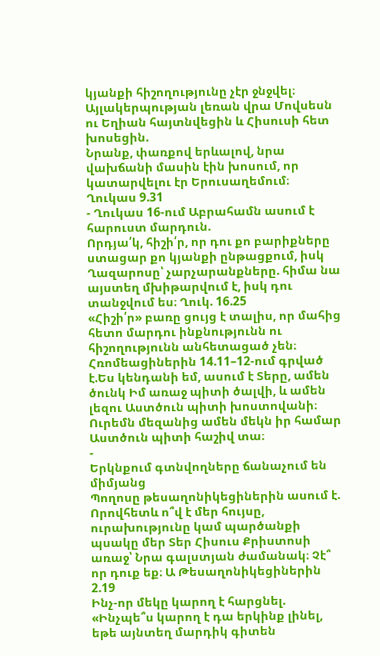կյանքի հիշողությունը չէր ջնջվել։
Այլակերպության լեռան վրա Մովսեսն ու Եղիան հայտնվեցին և Հիսուսի հետ խոսեցին.
Նրանք, փառքով երևալով, նրա վախճանի մասին էին խոսում, որ կատարվելու էր Երուսաղեմում։ Ղուկաս 9.31
- Ղուկաս 16-ում Աբրահամն ասում է հարուստ մարդուն.
Որդյա՛կ, հիշի՛ր, որ դու քո բարիքները ստացար քո կյանքի ընթացքում, իսկ Ղազարոսը՝ չարչարանքները. հիմա նա այստեղ մխիթարվում է, իսկ դու տանջվում ես։ Ղուկ. 16.25
«Հիշի՛ր» բառը ցույց է տալիս, որ մահից հետո մարդու ինքնությունն ու հիշողությունն անհետացած չեն։
Հռոմեացիներին 14.11–12-ում գրված է.Ես կենդանի եմ, ասում է Տերը, ամեն ծունկ Իմ առաջ պիտի ծալվի, և ամեն լեզու Աստծուն պիտի խոստովանի։ Ուրեմն մեզանից ամեն մեկն իր համար Աստծուն պիտի հաշիվ տա։
-
Երկնքում գտնվողները ճանաչում են միմյանց
Պողոսը թեսաղոնիկեցիներին ասում է.
Որովհետև ո՞վ է մեր հույսը, ուրախությունը կամ պարծանքի պսակը մեր Տեր Հիսուս Քրիստոսի առաջ՝ Նրա գալստյան ժամանակ։ Չէ՞ որ դուք եք։ Ա Թեսաղոնիկեցիներին 2.19
Ինչ-որ մեկը կարող է հարցնել. «Ինչպե՞ս կարող է դա երկինք լինել, եթե այնտեղ մարդիկ գիտեն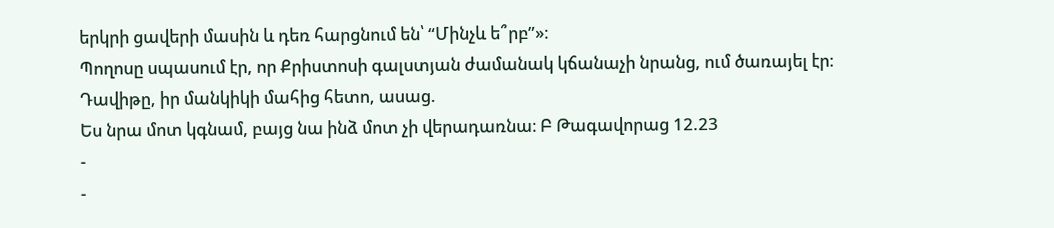երկրի ցավերի մասին և դեռ հարցնում են՝ “Մինչև ե՞րբ”»։
Պողոսը սպասում էր, որ Քրիստոսի գալստյան ժամանակ կճանաչի նրանց, ում ծառայել էր։
Դավիթը, իր մանկիկի մահից հետո, ասաց.
Ես նրա մոտ կգնամ, բայց նա ինձ մոտ չի վերադառնա։ Բ Թագավորաց 12.23
-
-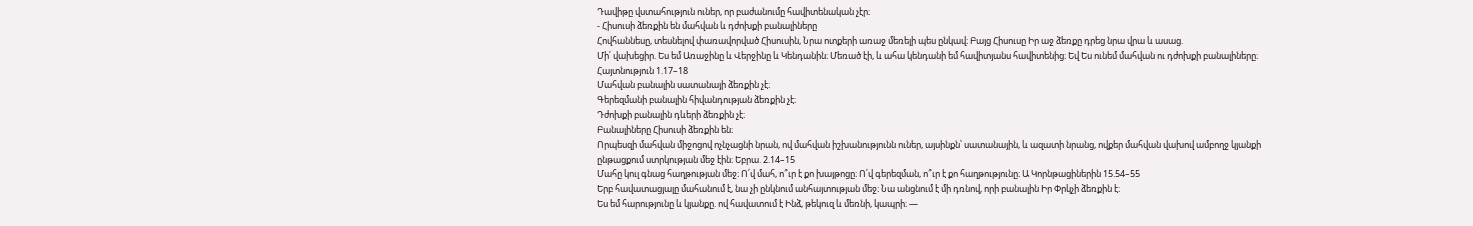Դավիթը վստահություն ուներ, որ բաժանումը հավիտենական չէր։
- Հիսուսի ձեռքին են մահվան և դժոխքի բանալիները
Հովհաննեսը, տեսնելով փառավորված Հիսուսին, Նրա ոտքերի առաջ մեռելի պես ընկավ։ Բայց Հիսուսը Իր աջ ձեռքը դրեց նրա վրա և ասաց.
Մի՛ վախեցիր. Ես եմ Առաջինը և Վերջինը և Կենդանին։ Մեռած էի, և ահա կենդանի եմ հավիտյանս հավիտենից։ Եվ Ես ունեմ մահվան ու դժոխքի բանալիները։ Հայտնություն 1.17–18
Մահվան բանալին սատանայի ձեռքին չէ։
Գերեզմանի բանալին հիվանդության ձեռքին չէ։
Դժոխքի բանալին դևերի ձեռքին չէ։
Բանալիները Հիսուսի ձեռքին են։
Որպեսզի մահվան միջոցով ոչնչացնի նրան, ով մահվան իշխանությունն ուներ, այսինքն՝ սատանային, և ազատի նրանց, ովքեր մահվան վախով ամբողջ կյանքի ընթացքում ստրկության մեջ էին։ Եբրա. 2.14–15
Մահը կուլ գնաց հաղթության մեջ։ Ո՛վ մահ, ո՞ւր է քո խայթոցը։ Ո՛վ գերեզման, ո՞ւր է քո հաղթությունը։ Ա Կորնթացիներին 15.54–55
Երբ հավատացյալը մահանում է, նա չի ընկնում անհայտության մեջ։ Նա անցնում է մի դռնով, որի բանալին Իր Փրկչի ձեռքին է։
Ես եմ հարությունը և կյանքը. ով հավատում է Ինձ, թեկուզ և մեռնի, կապրի։ —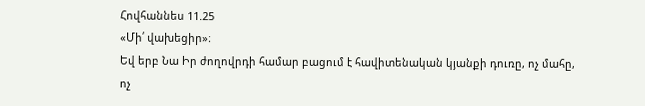Հովհաննես 11.25
«Մի՛ վախեցիր»։
Եվ երբ Նա Իր ժողովրդի համար բացում է հավիտենական կյանքի դուռը, ոչ մահը, ոչ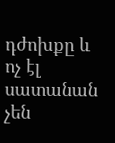դժոխքը և ոչ էլ սատանան չեն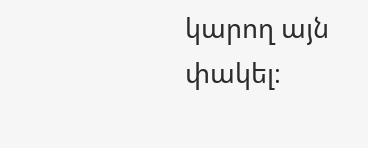կարող այն փակել։